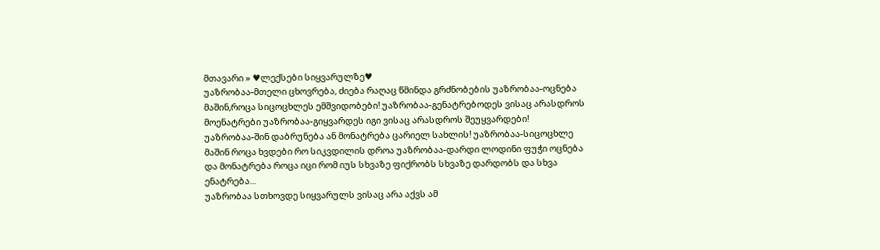მთავარი » ♥ლექსები სიყვარულზე♥
უაზრობაა-მთელი ცხოვრება, ძიება რაღაც წმინდა გრძნობების უაზრობაა-ოცნება მაშინ,როცა სიცოცხლეს ემშვიდობები! უაზრობაა-გენატრებოდეს ვისაც არასდროს მოენატრები უაზრობაა-გიყვარდეს იგი ვისაც არასდროს შეუყვარდები!
უაზრობაა-შინ დაბრუნება ან მონატრება ცარიელ სახლის! უაზრობაა-სიცოცხლე მაშინ როცა ხვდები რო სიკვდილის დროა უაზრობაა-დარდი ლოდინი ფუჭი ოცნება და მონატრება როცა იცი რომ იუს სხვაზე ფიქრობს სხვაზე დარდობს და სხვა ენატრება...
უაზრობაა სთხოვდე სიყვარულს ვისაც არა აქვს ამ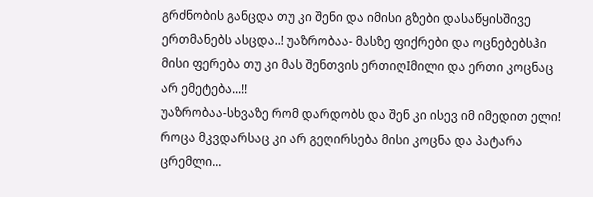გრძნობის განცდა თუ კი შენი და იმისი გზები დასაწყისშივე ერთმანებს ასცდა..! უაზრობაა- მასზე ფიქრები და ოცნებებსჰი მისი ფერება თუ კი მას შენთვის ერთიღIმილი და ერთი კოცნაც არ ემეტება...!!
უაზრობაა-სხვაზე რომ დარდობს და შენ კი ისევ იმ იმედით ელი! როცა მკვდარსაც კი არ გეღირსება მისი კოცნა და პატარა ცრემლი...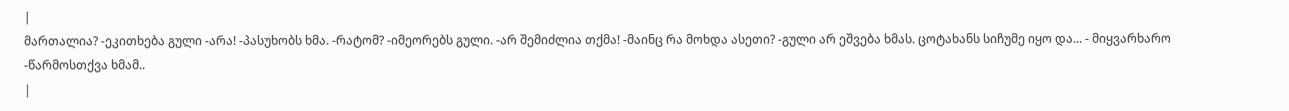|
მართალია? -ეკითხება გული -არა! -პასუხობს ხმა. -რატომ? -იმეორებს გული. -არ შემიძლია თქმა! -მაინც რა მოხდა ასეთი? -გული არ ეშვება ხმას. ცოტახანს სიჩუმე იყო და... - მიყვარხარო -წარმოსთქვა ხმამ..
|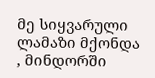მე სიყვარული ლამაზი მქონდა , მინდორში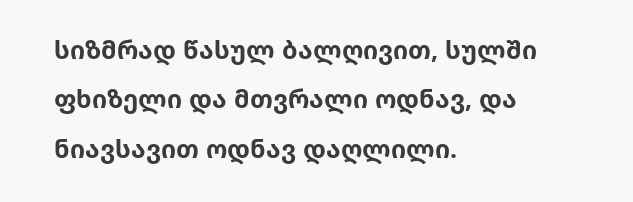სიზმრად წასულ ბალღივით, სულში ფხიზელი და მთვრალი ოდნავ, და ნიავსავით ოდნავ დაღლილი.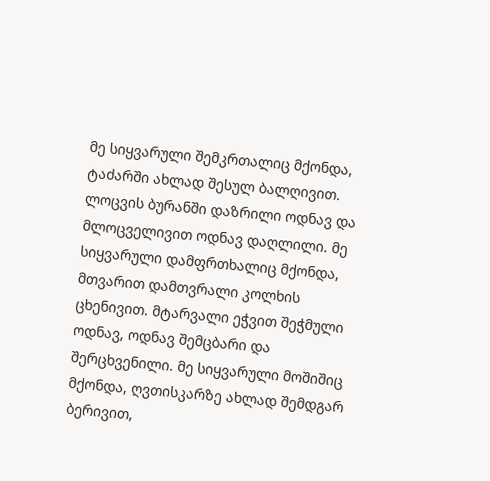მე სიყვარული შემკრთალიც მქონდა, ტაძარში ახლად შესულ ბალღივით. ლოცვის ბურანში დაზრილი ოდნავ და მლოცველივით ოდნავ დაღლილი. მე სიყვარული დამფრთხალიც მქონდა, მთვარით დამთვრალი კოლხის ცხენივით. მტარვალი ეჭვით შეჭმული ოდნავ, ოდნავ შემცბარი და შერცხვენილი. მე სიყვარული მოშიშიც მქონდა, ღვთისკარზე ახლად შემდგარ ბერივით,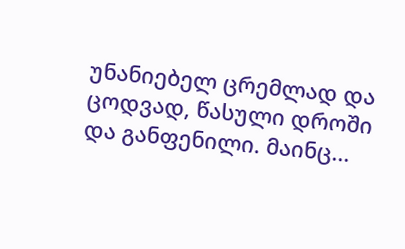უნანიებელ ცრემლად და ცოდვად, წასული დროში და განფენილი. მაინც...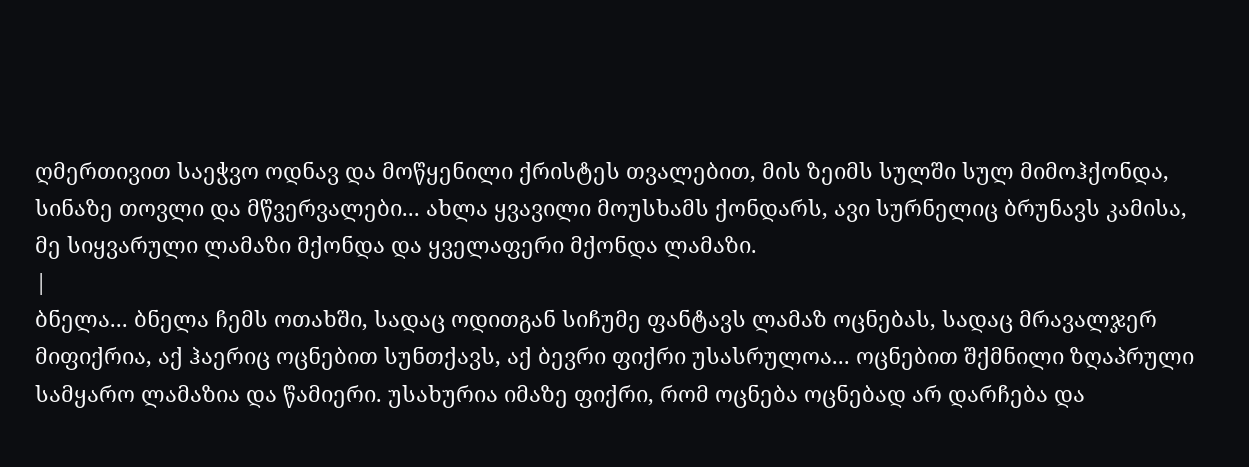ღმერთივით საეჭვო ოდნავ და მოწყენილი ქრისტეს თვალებით, მის ზეიმს სულში სულ მიმოჰქონდა, სინაზე თოვლი და მწვერვალები... ახლა ყვავილი მოუსხამს ქონდარს, ავი სურნელიც ბრუნავს კამისა, მე სიყვარული ლამაზი მქონდა და ყველაფერი მქონდა ლამაზი.
|
ბნელა... ბნელა ჩემს ოთახში, სადაც ოდითგან სიჩუმე ფანტავს ლამაზ ოცნებას, სადაც მრავალჯერ მიფიქრია, აქ ჰაერიც ოცნებით სუნთქავს, აქ ბევრი ფიქრი უსასრულოა... ოცნებით შქმნილი ზღაპრული სამყარო ლამაზია და წამიერი. უსახურია იმაზე ფიქრი, რომ ოცნება ოცნებად არ დარჩება და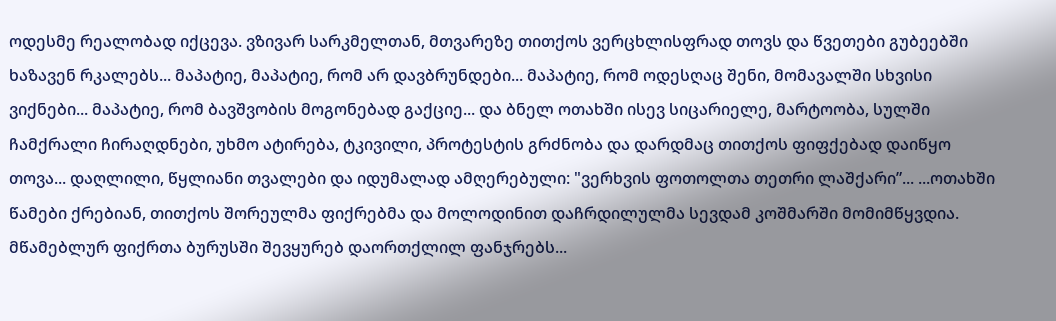ოდესმე რეალობად იქცევა. ვზივარ სარკმელთან, მთვარეზე თითქოს ვერცხლისფრად თოვს და წვეთები გუბეებში ხაზავენ რკალებს... მაპატიე, მაპატიე, რომ არ დავბრუნდები... მაპატიე, რომ ოდესღაც შენი, მომავალში სხვისი ვიქნები... მაპატიე, რომ ბავშვობის მოგონებად გაქციე... და ბნელ ოთახში ისევ სიცარიელე, მარტოობა, სულში ჩამქრალი ჩირაღდნები, უხმო ატირება, ტკივილი, პროტესტის გრძნობა და დარდმაც თითქოს ფიფქებად დაიწყო თოვა... დაღლილი, წყლიანი თვალები და იდუმალად ამღერებული: "ვერხვის ფოთოლთა თეთრი ლაშქარი”... ...ოთახში წამები ქრებიან, თითქოს შორეულმა ფიქრებმა და მოლოდინით დაჩრდილულმა სევდამ კოშმარში მომიმწყვდია. მწამებლურ ფიქრთა ბურუსში შევყურებ დაორთქლილ ფანჯრებს...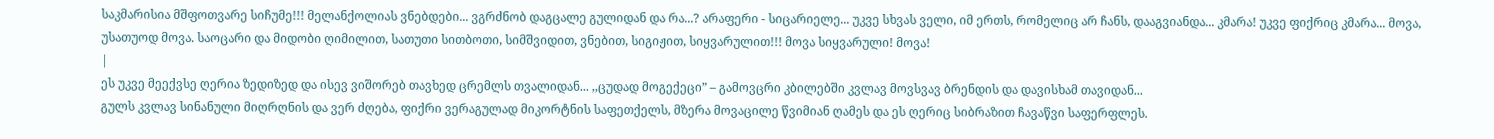საკმარისია მშფოთვარე სიჩუმე!!! მელანქოლიას ვნებდები... ვგრძნობ დაგცალე გულიდან და რა...? არაფერი - სიცარიელე... უკვე სხვას ველი, იმ ერთს, რომელიც არ ჩანს, დააგვიანდა... კმარა! უკვე ფიქრიც კმარა... მოვა, უსათუოდ მოვა. საოცარი და მიდობი ღიმილით, სათუთი სითბოთი, სიმშვიდით, ვნებით, სიგიჟით, სიყვარულით!!! მოვა სიყვარული! მოვა!
|
ეს უკვე მეექვსე ღერია ზედიზედ და ისევ ვიშორებ თავხედ ცრემლს თვალიდან... ,,ცუდად მოგექეცი” – გამოვცრი კბილებში კვლავ მოვსვავ ბრენდის და დავისხამ თავიდან...
გულს კვლავ სინანული მიღრღნის და ვერ ძღება, ფიქრი ვერაგულად მიკორტნის საფეთქელს, მზერა მოვაცილე წვიმიან ღამეს და ეს ღერიც სიბრაზით ჩავაწვი საფერფლეს.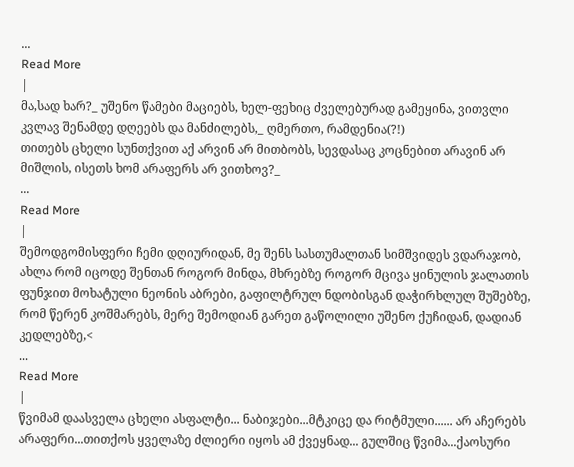...
Read More
|
მა,სად ხარ?_ უშენო წამები მაციებს, ხელ-ფეხიც ძველებურად გამეყინა, ვითვლი კვლავ შენამდე დღეებს და მანძილებს,_ ღმერთო, რამდენია(?!)
თითებს ცხელი სუნთქვით აქ არვინ არ მითბობს, სევდასაც კოცნებით არავინ არ მიშლის, ისეთს ხომ არაფერს არ ვითხოვ?_
...
Read More
|
შემოდგომისფერი ჩემი დღიურიდან, მე შენს სასთუმალთან სიმშვიდეს ვდარაჯობ, ახლა რომ იცოდე შენთან როგორ მინდა, მხრებზე როგორ მცივა ყინულის ჯალათის ფუნჯით მოხატული ნეონის აბრები, გაფილტრულ ნდობისგან დაჭირხლულ შუშებზე, რომ წერენ კოშმარებს, მერე შემოდიან გარეთ გაწოლილი უშენო ქუჩიდან, დადიან კედლებზე,<
...
Read More
|
წვიმამ დაასველა ცხელი ასფალტი... ნაბიჯები...მტკიცე და რიტმული...... არ აჩერებს არაფერი...თითქოს ყველაზე ძლიერი იყოს ამ ქვეყნად... გულშიც წვიმა...ქაოსური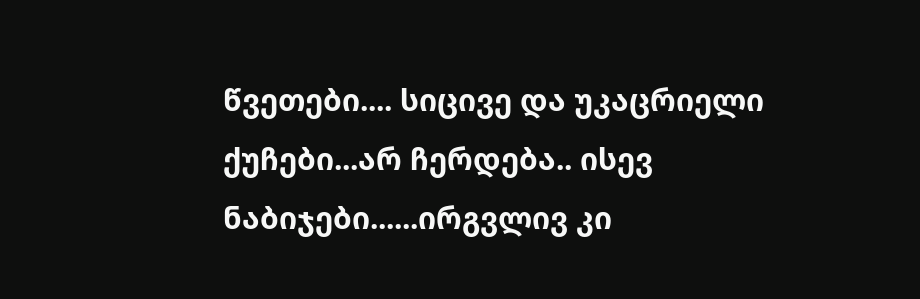წვეთები.... სიცივე და უკაცრიელი ქუჩები...არ ჩერდება.. ისევ ნაბიჯები......ირგვლივ კი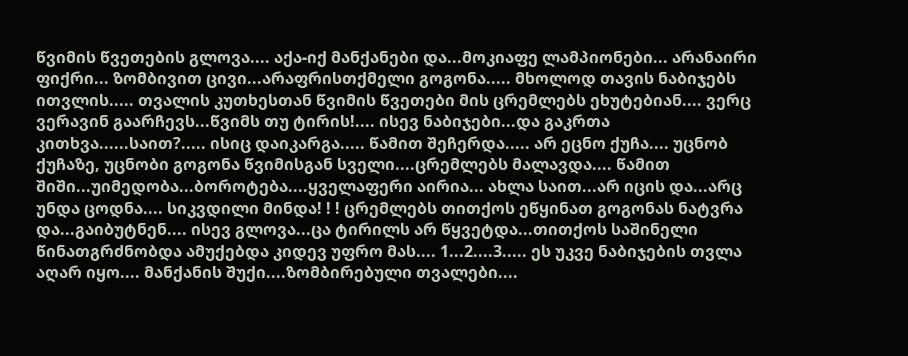წვიმის წვეთების გლოვა.... აქა-იქ მანქანები და...მოკიაფე ლამპიონები... არანაირი ფიქრი... ზომბივით ცივი...არაფრისთქმელი გოგონა..... მხოლოდ თავის ნაბიჯებს ითვლის..... თვალის კუთხესთან წვიმის წვეთები მის ცრემლებს ეხუტებიან.... ვერც ვერავინ გაარჩევს...წვიმს თუ ტირის!.... ისევ ნაბიჯები...და გაკრთა კითხვა......საით?..... ისიც დაიკარგა..... წამით შეჩერდა..... არ ეცნო ქუჩა.... უცნობ ქუჩაზე, უცნობი გოგონა წვიმისგან სველი....ცრემლებს მალავდა.... წამით შიში...უიმედობა...ბოროტება....ყველაფერი აირია... ახლა საით...არ იცის და...არც უნდა ცოდნა.... სიკვდილი მინდა! ! ! ცრემლებს თითქოს ეწყინათ გოგონას ნატვრა და...გაიბუტნენ.... ისევ გლოვა...ცა ტირილს არ წყვეტდა...თითქოს საშინელი წინათგრძნობდა ამუქებდა კიდევ უფრო მას.... 1...2....3..... ეს უკვე ნაბიჯების თვლა აღარ იყო.... მანქანის შუქი....ზომბირებული თვალები....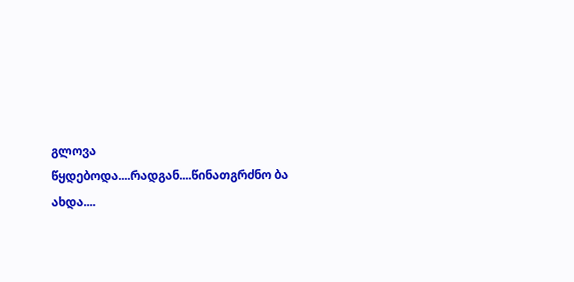გლოვა წყდებოდა....რადგან....წინათგრძნო ბა ახდა....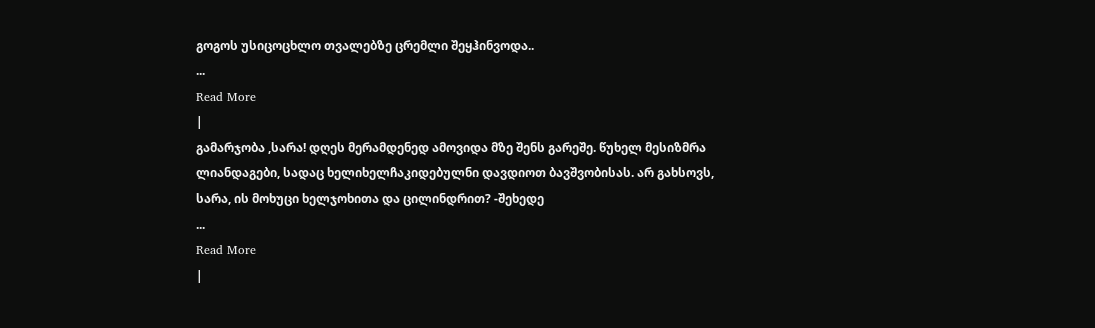გოგოს უსიცოცხლო თვალებზე ცრემლი შეყჰინვოდა..
...
Read More
|
გამარჯობა ,სარა! დღეს მერამდენედ ამოვიდა მზე შენს გარეშე. წუხელ მესიზმრა ლიანდაგები, სადაც ხელიხელჩაკიდებულნი დავდიოთ ბავშვობისას. არ გახსოვს, სარა, ის მოხუცი ხელჯოხითა და ცილინდრით? -შეხედე
...
Read More
|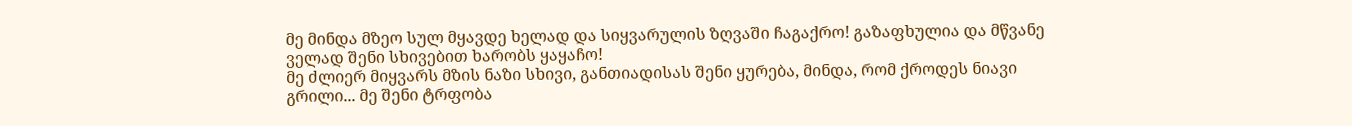მე მინდა მზეო სულ მყავდე ხელად და სიყვარულის ზღვაში ჩაგაქრო! გაზაფხულია და მწვანე ველად შენი სხივებით ხარობს ყაყაჩო!
მე ძლიერ მიყვარს მზის ნაზი სხივი, განთიადისას შენი ყურება, მინდა, რომ ქროდეს ნიავი გრილი... მე შენი ტრფობა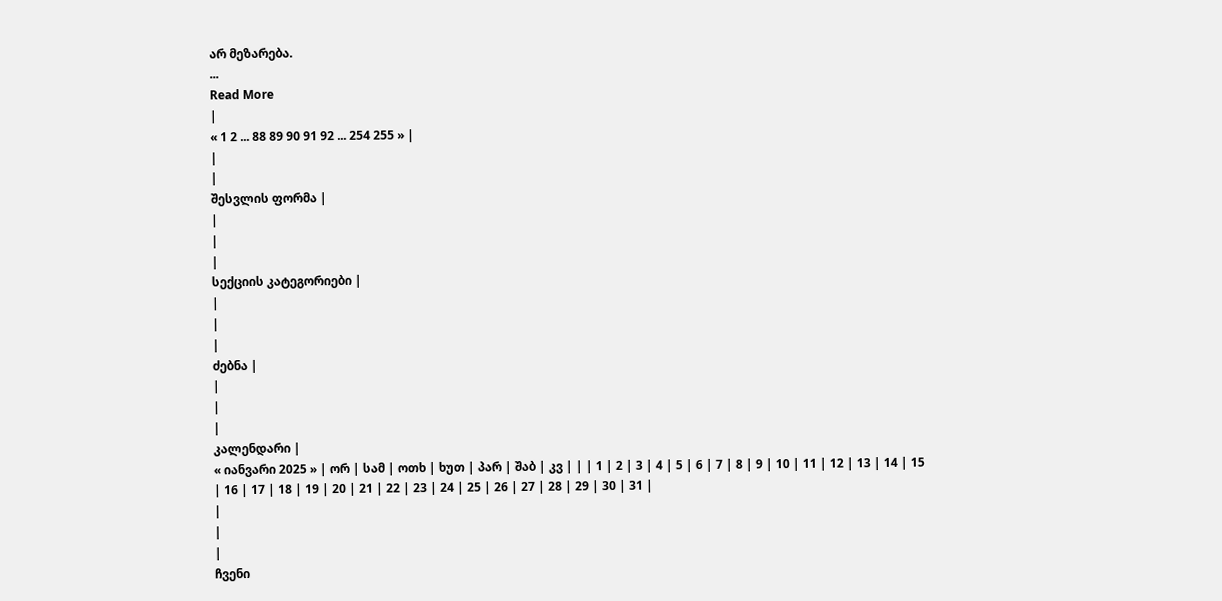არ მეზარება.
...
Read More
|
« 1 2 ... 88 89 90 91 92 ... 254 255 » |
|
|
შესვლის ფორმა |
|
|
|
სექციის კატეგორიები |
|
|
|
ძებნა |
|
|
|
კალენდარი |
« იანვარი 2025 » | ორ | სამ | ოთხ | ხუთ | პარ | შაბ | კვ | | | 1 | 2 | 3 | 4 | 5 | 6 | 7 | 8 | 9 | 10 | 11 | 12 | 13 | 14 | 15 | 16 | 17 | 18 | 19 | 20 | 21 | 22 | 23 | 24 | 25 | 26 | 27 | 28 | 29 | 30 | 31 |
|
|
|
ჩვენი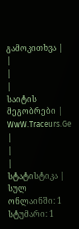გამოკითხვა |
|
|
|
საიტის მეგობრები |
WwW.Traceurs.Ge |
|
|
სტატისტიკა |
სულ ონლაინში: 1 სტუმარი: 1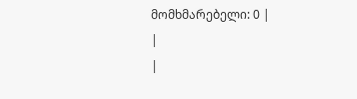მომხმარებელი: 0 |
|
|